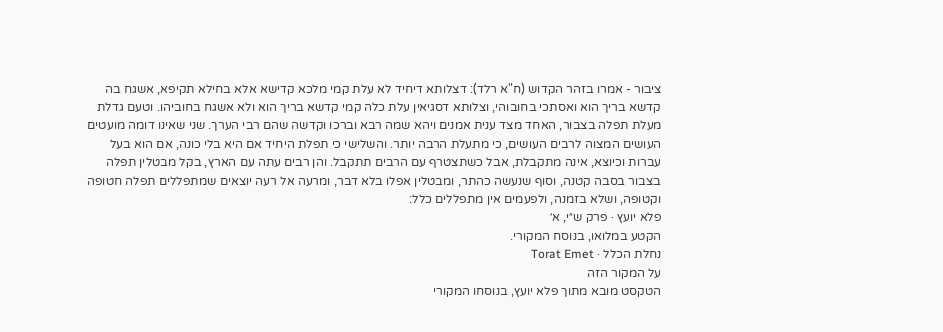ציבור - אמרו בזהר הקדוש (ח"א רלד): דצלותא דיחיד לא עלת קמי מלכא קדישא אלא בחילא תקיפא, אשגח בה קדשא בריך הוא ואסתכי בחובוהי, וצלותא דסגיאין עלת כלה קמי קדשא בריך הוא ולא אשגח בחוביהו. וטעם גדלת מעלת תפלה בצבור, האחד מצד ענית אמנים ויהא שמה רבא וברכו וקדשה שהם רבי הערך. שני שאינו דומה מועטים העושים המצוה לרבים העושים, כי מתעלת הרבה יותר. והשלישי כי תפלת היחיד אם היא בלי כונה, אם הוא בעל עברות וכיוצא, אינה מתקבלת, אבל כשתצטרף עם הרבים תתקבל. והן רבים עתה עם הארץ, בקל מבטלין תפלה בצבור בסבה קטנה, וסוף שנעשה כהתר, ומבטלין אפלו בלא דבר, ומרעה אל רעה יוצאים שמתפללים תפלה חטופה וקטופה, ושלא בזמנה, ולפעמים אין מתפללים כלל:
פלא יועץ · פרק ש״י, א׳
הקטע במלואו, בנוסח המקורי.
נחלת הכלל · Torat Emet
על המקור הזה
הטקסט מובא מתוך פלא יועץ, בנוסחו המקורי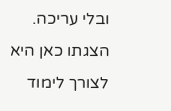ובלי עריכה. הצגתו כאן היא לצורך לימוד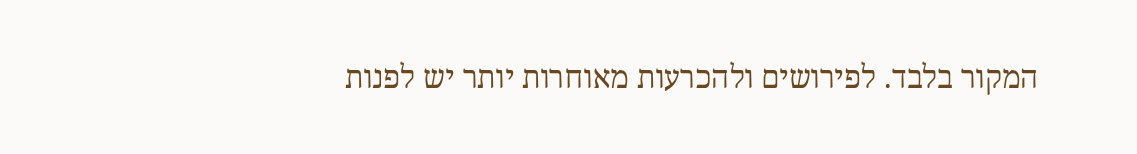המקור בלבד. לפירושים ולהכרעות מאוחרות יותר יש לפנות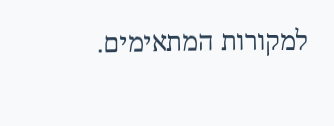למקורות המתאימים.